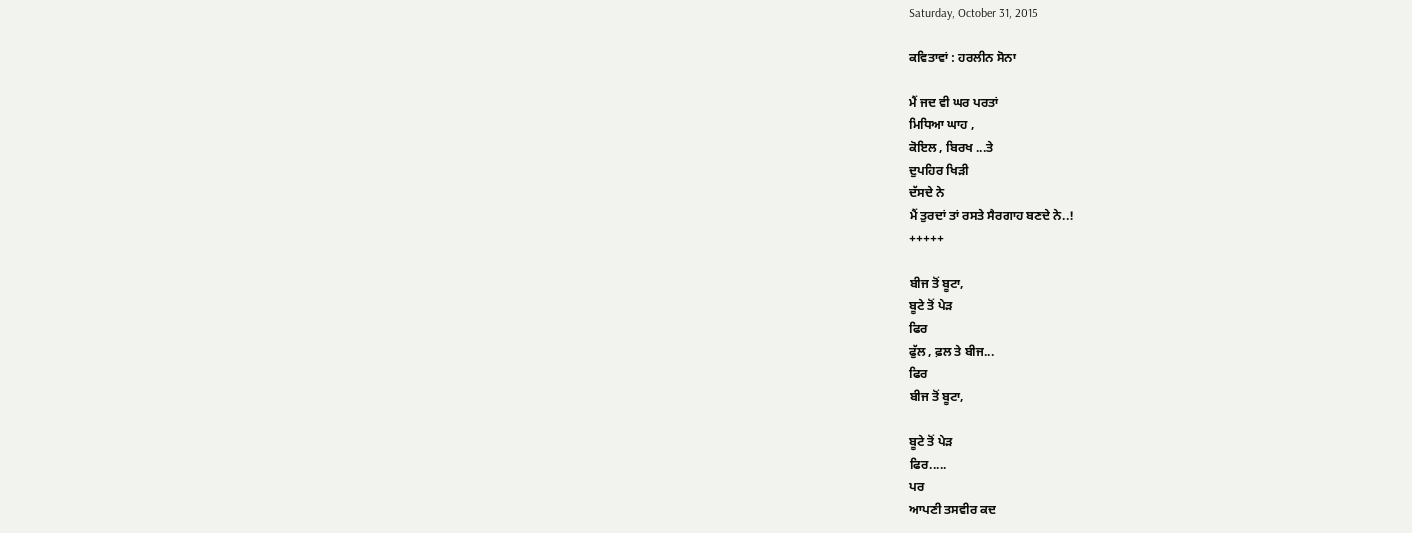Saturday, October 31, 2015

ਕਵਿਤਾਵਾਂ : ਹਰਲੀਨ ਸੋਨਾ

ਮੈਂ ਜਦ ਵੀ ਘਰ ਪਰਤਾਂ
ਮਿਧਿਆ ਘਾਹ ,
ਕੋਇਲ , ਬਿਰਖ ...ਤੇ
ਦੁਪਹਿਰ ਖਿੜੀ
ਦੱਸਦੇ ਨੇ
ਮੈਂ ਤੁਰਦਾਂ ਤਾਂ ਰਸਤੇ ਸੈਰਗਾਹ ਬਣਦੇ ਨੇ..!
+++++

ਬੀਜ ਤੋਂ ਬੂਟਾ,
ਬੂਟੇ ਤੋਂ ਪੇੜ
ਫਿਰ
ਫੁੱਲ , ਫ਼ਲ ਤੇ ਬੀਜ...
ਫਿਰ
ਬੀਜ ਤੋਂ ਬੂਟਾ,

ਬੂਟੇ ਤੋਂ ਪੇੜ
ਫਿਰ.....
ਪਰ
ਆਪਣੀ ਤਸਵੀਰ ਕਦ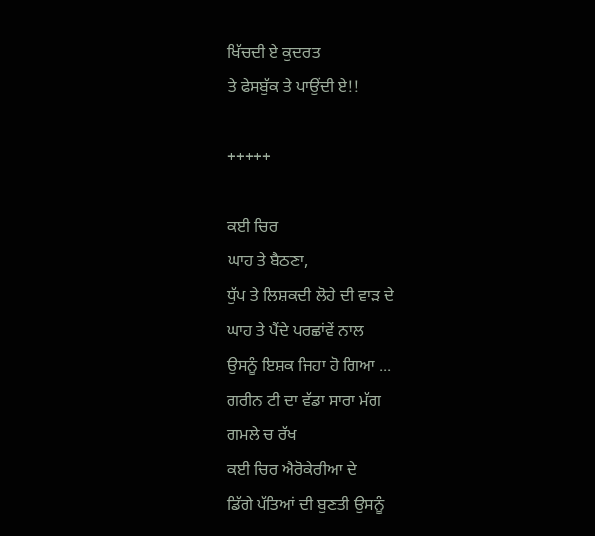ਖਿੱਚਦੀ ਏ ਕੁਦਰਤ
ਤੇ ਫੇਸਬੁੱਕ ਤੇ ਪਾਉਂਦੀ ਏ!!

+++++

ਕਈ ਚਿਰ
ਘਾਹ ਤੇ ਬੈਠਣਾ,
ਧੁੱਪ ਤੇ ਲਿਸ਼ਕਦੀ ਲੋਹੇ ਦੀ ਵਾੜ ਦੇ
ਘਾਹ ਤੇ ਪੈਂਦੇ ਪਰਛਾਂਵੇਂ ਨਾਲ
ਉਸਨੂੰ ਇਸ਼ਕ ਜਿਹਾ ਹੋ ਗਿਆ ...
ਗਰੀਨ ਟੀ ਦਾ ਵੱਡਾ ਸਾਰਾ ਮੱਗ
ਗਮਲੇ ਚ ਰੱਖ
ਕਈ ਚਿਰ ਐਰੋਕੇਰੀਆ ਦੇ
ਡਿੱਗੇ ਪੱਤਿਆਂ ਦੀ ਬੁਣਤੀ ਉਸਨੂੰ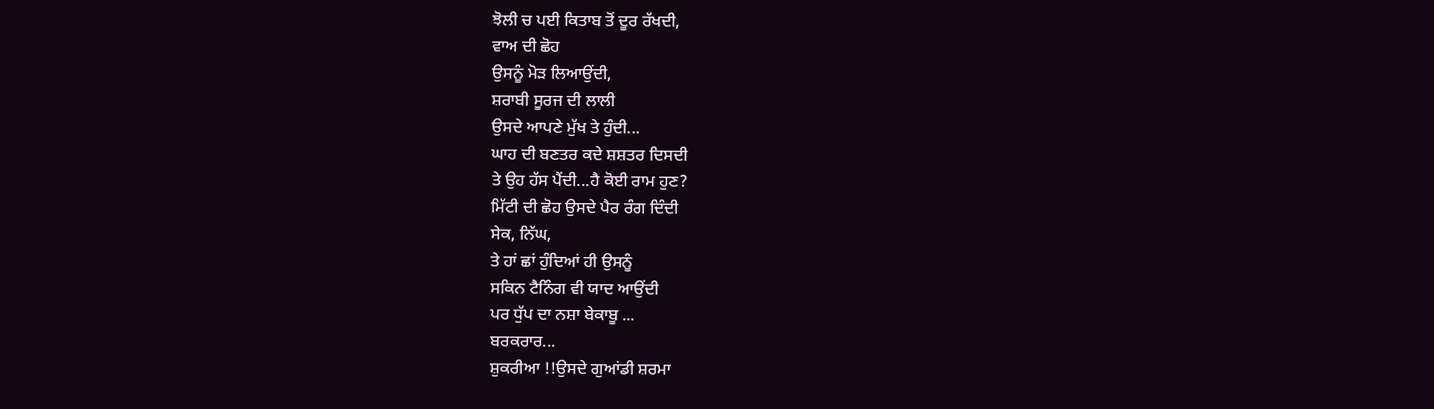ਝੋਲੀ ਚ ਪਈ ਕਿਤਾਬ ਤੋਂ ਦੂਰ ਰੱਖਦੀ,
ਵਾਅ ਦੀ ਛੋਹ
ਉਸਨੂੰ ਮੋੜ ਲਿਆਉਂਦੀ,
ਸ਼ਰਾਬੀ ਸੂਰਜ ਦੀ ਲਾਲੀ
ਉਸਦੇ ਆਪਣੇ ਮੁੱਖ ਤੇ ਹੁੰਦੀ...
ਘਾਹ ਦੀ ਬਣਤਰ ਕਦੇ ਸ਼ਸ਼ਤਰ ਦਿਸਦੀ
ਤੇ ਉਹ ਹੱਸ ਪੈਂਦੀ...ਹੈ ਕੋਈ ਰਾਮ ਹੁਣ?
ਮਿੱਟੀ ਦੀ ਛੋਹ ਉਸਦੇ ਪੈਰ ਰੰਗ ਦਿੰਦੀ
ਸੇਕ, ਨਿੱਘ,
ਤੇ ਹਾਂ ਛਾਂ ਹੁੰਦਿਆਂ ਹੀ ਉਸਨੂੰ
ਸਕਿਨ ਟੈਨਿੰਗ ਵੀ ਯਾਦ ਆਉਂਦੀ
ਪਰ ਧੁੱਪ ਦਾ ਨਸ਼ਾ ਬੇਕਾਬੂ ...
ਬਰਕਰਾਰ...
ਸ਼ੁਕਰੀਆ !!ਉਸਦੇ ਗੁਆਂਡੀ ਸ਼ਰਮਾ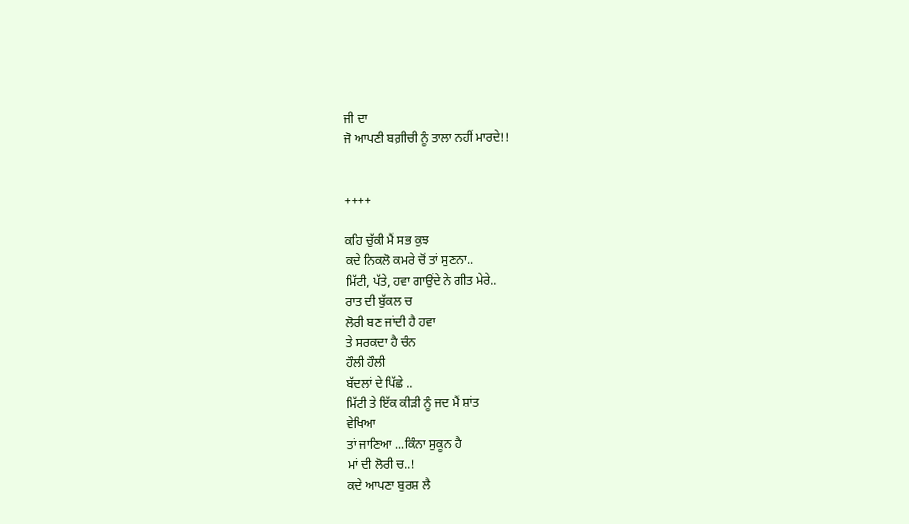ਜੀ ਦਾ
ਜੋ ਆਪਣੀ ਬਗ਼ੀਚੀ ਨੂੰ ਤਾਲਾ ਨਹੀਂ ਮਾਰਦੇ!!


++++

ਕਹਿ ਚੁੱਕੀ ਮੈਂ ਸਭ ਕੁਝ
ਕਦੇ ਨਿਕਲੋ ਕਮਰੇ ਚੋਂ ਤਾਂ ਸੁਣਨਾ..
ਮਿੱਟੀ, ਪੱਤੇ, ਹਵਾ ਗਾਉਂਦੇ ਨੇ ਗੀਤ ਮੇਰੇ..
ਰਾਤ ਦੀ ਬੁੱਕਲ ਚ
ਲੋਰੀ ਬਣ ਜਾਂਦੀ ਹੈ ਹਵਾ
ਤੇ ਸਰਕਦਾ ਹੈ ਚੰਨ
ਹੌਲੀ ਹੌਲੀ
ਬੱਦਲਾਂ ਦੇ ਪਿੱਛੇ ..
ਮਿੱਟੀ ਤੇ ਇੱਕ ਕੀੜੀ ਨੂੰ ਜਦ ਮੈਂ ਸ਼ਾਂਤ
ਵੇਖਿਆ
ਤਾਂ ਜਾਣਿਆ ...ਕਿੰਨਾ ਸੁਕੂਨ ਹੈ
ਮਾਂ ਦੀ ਲੋਰੀ ਚ..!
ਕਦੇ ਆਪਣਾ ਬੁਰਸ਼ ਲੈ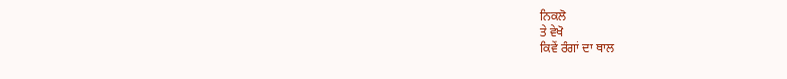ਨਿਕਲੋ
ਤੇ ਵੇਖੋ
ਕਿਵੇਂ ਰੰਗਾਂ ਦਾ ਥਾਲ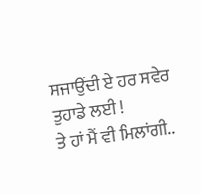ਸਜਾਉਂਦੀ ਏ ਹਰ ਸਵੇਰ
ਤੁਹਾਡੇ ਲਈ !
ਤੇ ਹਾਂ ਮੈਂ ਵੀ ਮਿਲਾਂਗੀ..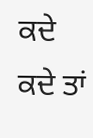ਕਦੇ ਕਦੇ ਤਾਂ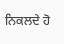ਨਿਕਲਦੇ ਹੋ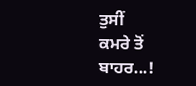ਤੁਸੀਂ
ਕਮਰੇ ਤੋਂ ਬਾਹਰ...!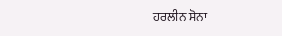ਹਰਲੀਨ ਸੋਨਾ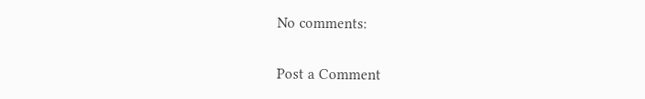No comments:

Post a Comment